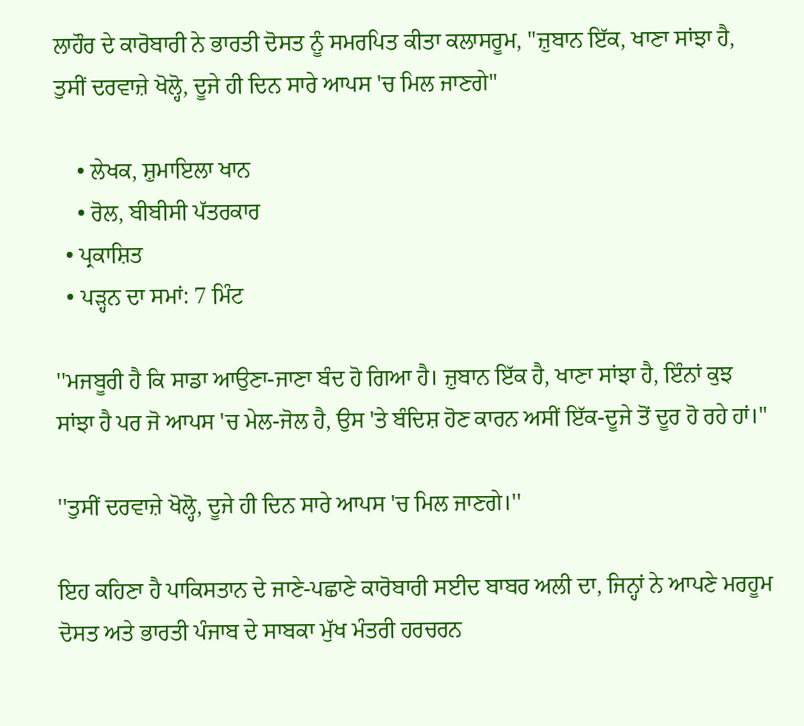ਲਾਹੌਰ ਦੇ ਕਾਰੋਬਾਰੀ ਨੇ ਭਾਰਤੀ ਦੋਸਤ ਨੂੰ ਸਮਰਪਿਤ ਕੀਤਾ ਕਲਾਸਰੂਮ, "ਜ਼ੁਬਾਨ ਇੱਕ, ਖਾਣਾ ਸਾਂਝਾ ਹੈ, ਤੁਸੀਂ ਦਰਵਾਜ਼ੇ ਖੋਲ੍ਹੋ, ਦੂਜੇ ਹੀ ਦਿਨ ਸਾਰੇ ਆਪਸ 'ਚ ਮਿਲ ਜਾਣਗੇ"

    • ਲੇਖਕ, ਸ਼ੁਮਾਇਲਾ ਖਾਨ
    • ਰੋਲ, ਬੀਬੀਸੀ ਪੱਤਰਕਾਰ
  • ਪ੍ਰਕਾਸ਼ਿਤ
  • ਪੜ੍ਹਨ ਦਾ ਸਮਾਂ: 7 ਮਿੰਟ

''ਮਜਬੂਰੀ ਹੈ ਕਿ ਸਾਡਾ ਆਉਣਾ-ਜਾਣਾ ਬੰਦ ਹੋ ਗਿਆ ਹੈ। ਜ਼ੁਬਾਨ ਇੱਕ ਹੈ, ਖਾਣਾ ਸਾਂਝਾ ਹੈ, ਇੰਨਾਂ ਕੁਝ ਸਾਂਝਾ ਹੈ ਪਰ ਜੋ ਆਪਸ 'ਚ ਮੇਲ-ਜੋਲ ਹੈ, ਉਸ 'ਤੇ ਬੰਦਿਸ਼ ਹੋਣ ਕਾਰਨ ਅਸੀਂ ਇੱਕ-ਦੂਜੇ ਤੋਂ ਦੂਰ ਹੋ ਰਹੇ ਹਾਂ।''

''ਤੁਸੀਂ ਦਰਵਾਜ਼ੇ ਖੋਲ੍ਹੋ, ਦੂਜੇ ਹੀ ਦਿਨ ਸਾਰੇ ਆਪਸ 'ਚ ਮਿਲ ਜਾਣਗੇ।''

ਇਹ ਕਹਿਣਾ ਹੈ ਪਾਕਿਸਤਾਨ ਦੇ ਜਾਣੇ-ਪਛਾਣੇ ਕਾਰੋਬਾਰੀ ਸਈਦ ਬਾਬਰ ਅਲੀ ਦਾ, ਜਿਨ੍ਹਾਂ ਨੇ ਆਪਣੇ ਮਰਹੂਮ ਦੋਸਤ ਅਤੇ ਭਾਰਤੀ ਪੰਜਾਬ ਦੇ ਸਾਬਕਾ ਮੁੱਖ ਮੰਤਰੀ ਹਰਚਰਨ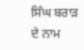ਸਿੰਘ ਬਰਾੜ ਦੇ ਨਾਮ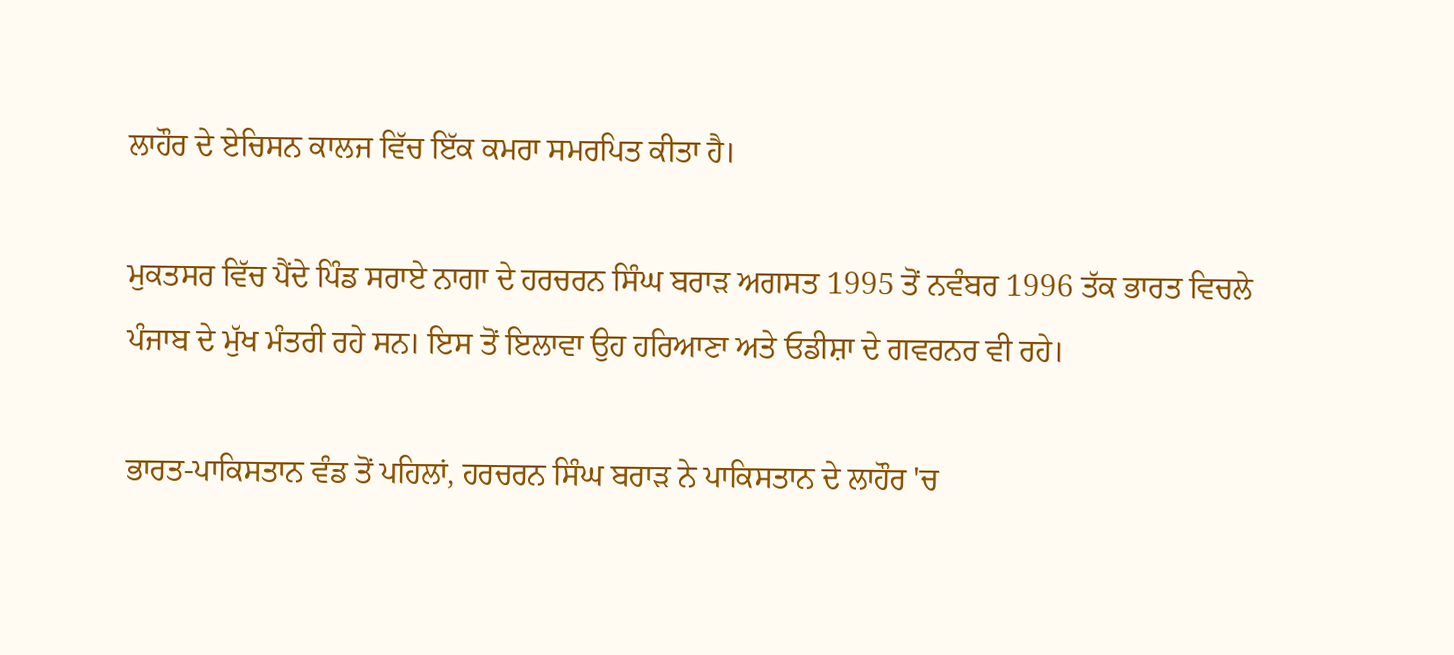ਲਾਹੌਰ ਦੇ ਏਚਿਸਨ ਕਾਲਜ ਵਿੱਚ ਇੱਕ ਕਮਰਾ ਸਮਰਪਿਤ ਕੀਤਾ ਹੈ।

ਮੁਕਤਸਰ ਵਿੱਚ ਪੈਂਦੇ ਪਿੰਡ ਸਰਾਏ ਨਾਗਾ ਦੇ ਹਰਚਰਨ ਸਿੰਘ ਬਰਾੜ ਅਗਸਤ 1995 ਤੋਂ ਨਵੰਬਰ 1996 ਤੱਕ ਭਾਰਤ ਵਿਚਲੇ ਪੰਜਾਬ ਦੇ ਮੁੱਖ ਮੰਤਰੀ ਰਹੇ ਸਨ। ਇਸ ਤੋਂ ਇਲਾਵਾ ਉਹ ਹਰਿਆਣਾ ਅਤੇ ਓਡੀਸ਼ਾ ਦੇ ਗਵਰਨਰ ਵੀ ਰਹੇ।

ਭਾਰਤ-ਪਾਕਿਸਤਾਨ ਵੰਡ ਤੋਂ ਪਹਿਲਾਂ, ਹਰਚਰਨ ਸਿੰਘ ਬਰਾੜ ਨੇ ਪਾਕਿਸਤਾਨ ਦੇ ਲਾਹੌਰ 'ਚ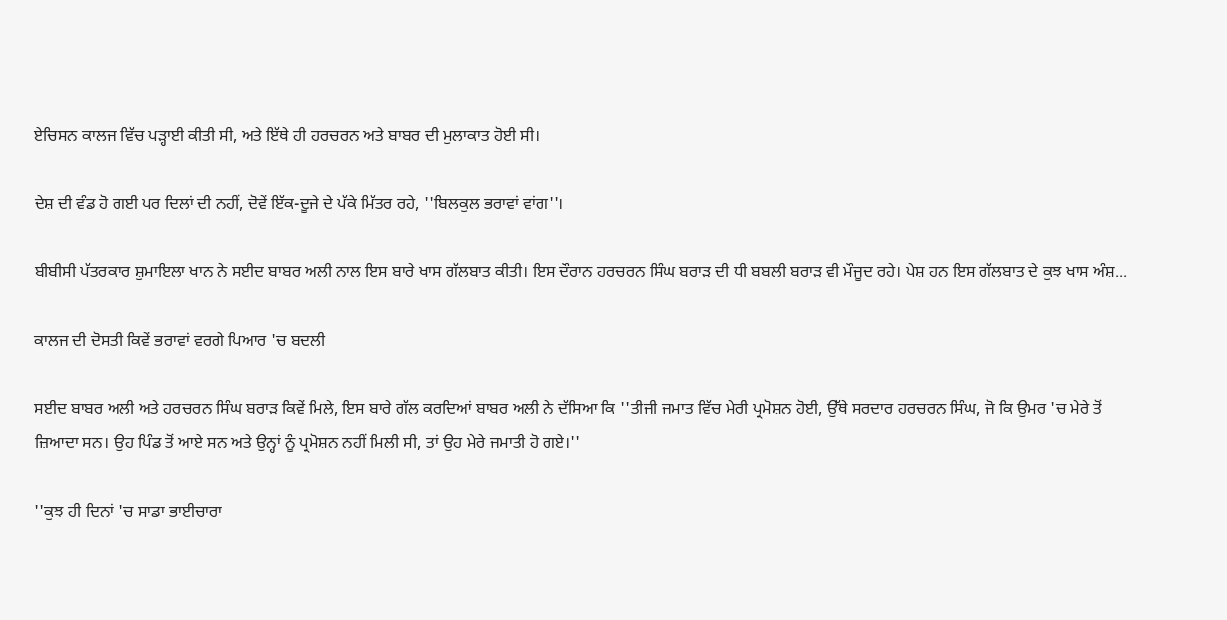ਏਚਿਸਨ ਕਾਲਜ ਵਿੱਚ ਪੜ੍ਹਾਈ ਕੀਤੀ ਸੀ, ਅਤੇ ਇੱਥੇ ਹੀ ਹਰਚਰਨ ਅਤੇ ਬਾਬਰ ਦੀ ਮੁਲਾਕਾਤ ਹੋਈ ਸੀ।

ਦੇਸ਼ ਦੀ ਵੰਡ ਹੋ ਗਈ ਪਰ ਦਿਲਾਂ ਦੀ ਨਹੀਂ, ਦੋਵੇਂ ਇੱਕ-ਦੂਜੇ ਦੇ ਪੱਕੇ ਮਿੱਤਰ ਰਹੇ, ''ਬਿਲਕੁਲ ਭਰਾਵਾਂ ਵਾਂਗ''।

ਬੀਬੀਸੀ ਪੱਤਰਕਾਰ ਸ਼ੁਮਾਇਲਾ ਖਾਨ ਨੇ ਸਈਦ ਬਾਬਰ ਅਲੀ ਨਾਲ ਇਸ ਬਾਰੇ ਖਾਸ ਗੱਲਬਾਤ ਕੀਤੀ। ਇਸ ਦੌਰਾਨ ਹਰਚਰਨ ਸਿੰਘ ਬਰਾੜ ਦੀ ਧੀ ਬਬਲੀ ਬਰਾੜ ਵੀ ਮੌਜੂਦ ਰਹੇ। ਪੇਸ਼ ਹਨ ਇਸ ਗੱਲਬਾਤ ਦੇ ਕੁਝ ਖਾਸ ਅੰਸ਼...

ਕਾਲਜ ਦੀ ਦੋਸਤੀ ਕਿਵੇਂ ਭਰਾਵਾਂ ਵਰਗੇ ਪਿਆਰ 'ਚ ਬਦਲੀ

ਸਈਦ ਬਾਬਰ ਅਲੀ ਅਤੇ ਹਰਚਰਨ ਸਿੰਘ ਬਰਾੜ ਕਿਵੇਂ ਮਿਲੇ, ਇਸ ਬਾਰੇ ਗੱਲ ਕਰਦਿਆਂ ਬਾਬਰ ਅਲੀ ਨੇ ਦੱਸਿਆ ਕਿ ''ਤੀਜੀ ਜਮਾਤ ਵਿੱਚ ਮੇਰੀ ਪ੍ਰਮੋਸ਼ਨ ਹੋਈ, ਉੱਥੇ ਸਰਦਾਰ ਹਰਚਰਨ ਸਿੰਘ, ਜੋ ਕਿ ਉਮਰ 'ਚ ਮੇਰੇ ਤੋਂ ਜ਼ਿਆਦਾ ਸਨ। ਉਹ ਪਿੰਡ ਤੋਂ ਆਏ ਸਨ ਅਤੇ ਉਨ੍ਹਾਂ ਨੂੰ ਪ੍ਰਮੋਸ਼ਨ ਨਹੀਂ ਮਿਲੀ ਸੀ, ਤਾਂ ਉਹ ਮੇਰੇ ਜਮਾਤੀ ਹੋ ਗਏ।''

''ਕੁਝ ਹੀ ਦਿਨਾਂ 'ਚ ਸਾਡਾ ਭਾਈਚਾਰਾ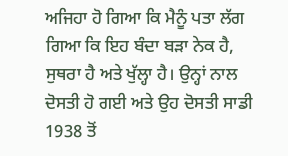ਅਜਿਹਾ ਹੋ ਗਿਆ ਕਿ ਮੈਨੂੰ ਪਤਾ ਲੱਗ ਗਿਆ ਕਿ ਇਹ ਬੰਦਾ ਬੜਾ ਨੇਕ ਹੈ, ਸੁਥਰਾ ਹੈ ਅਤੇ ਖੁੱਲ੍ਹਾ ਹੈ। ਉਨ੍ਹਾਂ ਨਾਲ ਦੋਸਤੀ ਹੋ ਗਈ ਅਤੇ ਉਹ ਦੋਸਤੀ ਸਾਡੀ 1938 ਤੋਂ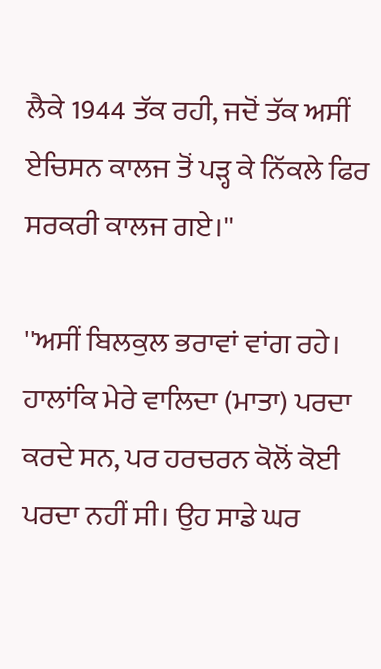ਲੈਕੇ 1944 ਤੱਕ ਰਹੀ, ਜਦੋਂ ਤੱਕ ਅਸੀਂ ਏਚਿਸਨ ਕਾਲਜ ਤੋਂ ਪੜ੍ਹ ਕੇ ਨਿੱਕਲੇ ਫਿਰ ਸਰਕਰੀ ਕਾਲਜ ਗਏ।''

''ਅਸੀਂ ਬਿਲਕੁਲ ਭਰਾਵਾਂ ਵਾਂਗ ਰਹੇ। ਹਾਲਾਂਕਿ ਮੇਰੇ ਵਾਲਿਦਾ (ਮਾਤਾ) ਪਰਦਾ ਕਰਦੇ ਸਨ, ਪਰ ਹਰਚਰਨ ਕੋਲੋਂ ਕੋਈ ਪਰਦਾ ਨਹੀਂ ਸੀ। ਉਹ ਸਾਡੇ ਘਰ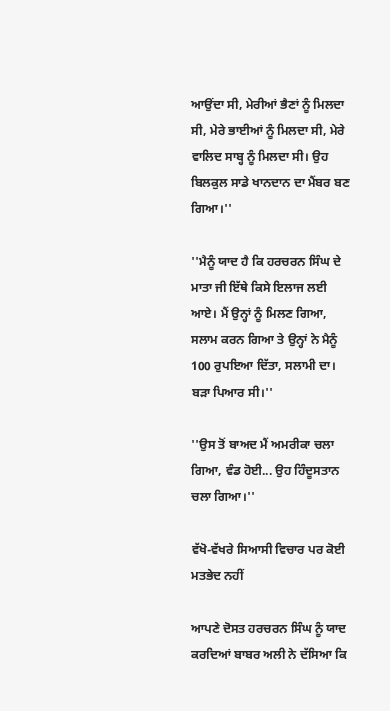ਆਉਂਦਾ ਸੀ, ਮੇਰੀਆਂ ਭੈਣਾਂ ਨੂੰ ਮਿਲਦਾ ਸੀ, ਮੇਰੇ ਭਾਈਆਂ ਨੂੰ ਮਿਲਦਾ ਸੀ, ਮੇਰੇ ਵਾਲਿਦ ਸਾਬ੍ਹ ਨੂੰ ਮਿਲਦਾ ਸੀ। ਉਹ ਬਿਲਕੁਲ ਸਾਡੇ ਖਾਨਦਾਨ ਦਾ ਮੈਂਬਰ ਬਣ ਗਿਆ।''

''ਮੈਨੂੰ ਯਾਦ ਹੈ ਕਿ ਹਰਚਰਨ ਸਿੰਘ ਦੇ ਮਾਤਾ ਜੀ ਇੱਥੇ ਕਿਸੇ ਇਲਾਜ ਲਈ ਆਏ। ਮੈਂ ਉਨ੍ਹਾਂ ਨੂੰ ਮਿਲਣ ਗਿਆ, ਸਲਾਮ ਕਰਨ ਗਿਆ ਤੇ ਉਨ੍ਹਾਂ ਨੇ ਮੈਨੂੰ 100 ਰੁਪਇਆ ਦਿੱਤਾ, ਸਲਾਮੀ ਦਾ। ਬੜਾ ਪਿਆਰ ਸੀ।''

''ਉਸ ਤੋਂ ਬਾਅਦ ਮੈਂ ਅਮਰੀਕਾ ਚਲਾ ਗਿਆ, ਵੰਡ ਹੋਈ... ਉਹ ਹਿੰਦੂਸਤਾਨ ਚਲਾ ਗਿਆ।''

ਵੱਖੋ-ਵੱਖਰੇ ਸਿਆਸੀ ਵਿਚਾਰ ਪਰ ਕੋਈ ਮਤਭੇਦ ਨਹੀਂ

ਆਪਣੇ ਦੋਸਤ ਹਰਚਰਨ ਸਿੰਘ ਨੂੰ ਯਾਦ ਕਰਦਿਆਂ ਬਾਬਰ ਅਲੀ ਨੇ ਦੱਸਿਆ ਕਿ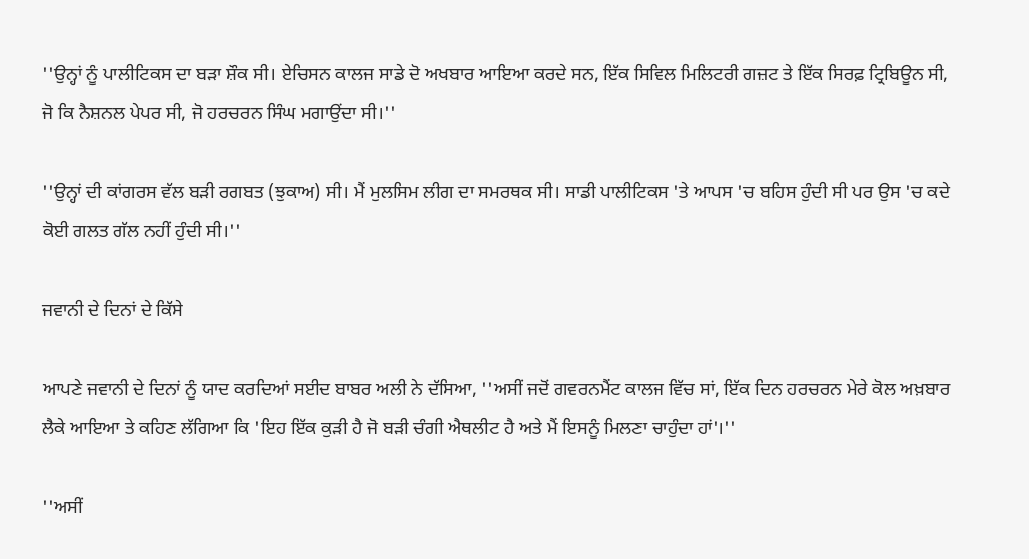''ਉਨ੍ਹਾਂ ਨੂੰ ਪਾਲੀਟਿਕਸ ਦਾ ਬੜਾ ਸ਼ੌਕ ਸੀ। ਏਚਿਸਨ ਕਾਲਜ ਸਾਡੇ ਦੋ ਅਖਬਾਰ ਆਇਆ ਕਰਦੇ ਸਨ, ਇੱਕ ਸਿਵਿਲ ਮਿਲਿਟਰੀ ਗਜ਼ਟ ਤੇ ਇੱਕ ਸਿਰਫ਼ ਟ੍ਰਿਬਿਊਨ ਸੀ, ਜੋ ਕਿ ਨੈਸ਼ਨਲ ਪੇਪਰ ਸੀ, ਜੋ ਹਰਚਰਨ ਸਿੰਘ ਮਗਾਉਂਦਾ ਸੀ।''

''ਉਨ੍ਹਾਂ ਦੀ ਕਾਂਗਰਸ ਵੱਲ ਬੜੀ ਰਗਬਤ (ਝੁਕਾਅ) ਸੀ। ਮੈਂ ਮੁਲਸਿਮ ਲੀਗ ਦਾ ਸਮਰਥਕ ਸੀ। ਸਾਡੀ ਪਾਲੀਟਿਕਸ 'ਤੇ ਆਪਸ 'ਚ ਬਹਿਸ ਹੁੰਦੀ ਸੀ ਪਰ ਉਸ 'ਚ ਕਦੇ ਕੋਈ ਗਲਤ ਗੱਲ ਨਹੀਂ ਹੁੰਦੀ ਸੀ।''

ਜਵਾਨੀ ਦੇ ਦਿਨਾਂ ਦੇ ਕਿੱਸੇ

ਆਪਣੇ ਜਵਾਨੀ ਦੇ ਦਿਨਾਂ ਨੂੰ ਯਾਦ ਕਰਦਿਆਂ ਸਈਦ ਬਾਬਰ ਅਲੀ ਨੇ ਦੱਸਿਆ, ''ਅਸੀਂ ਜਦੋਂ ਗਵਰਨਮੈਂਟ ਕਾਲਜ ਵਿੱਚ ਸਾਂ, ਇੱਕ ਦਿਨ ਹਰਚਰਨ ਮੇਰੇ ਕੋਲ ਅਖ਼ਬਾਰ ਲੈਕੇ ਆਇਆ ਤੇ ਕਹਿਣ ਲੱਗਿਆ ਕਿ 'ਇਹ ਇੱਕ ਕੁੜੀ ਹੈ ਜੋ ਬੜੀ ਚੰਗੀ ਐਥਲੀਟ ਹੈ ਅਤੇ ਮੈਂ ਇਸਨੂੰ ਮਿਲਣਾ ਚਾਹੁੰਦਾ ਹਾਂ'।''

''ਅਸੀਂ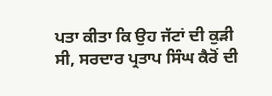ਪਤਾ ਕੀਤਾ ਕਿ ਉਹ ਜੱਟਾਂ ਦੀ ਕੁੜੀ ਸੀ, ਸਰਦਾਰ ਪ੍ਰਤਾਪ ਸਿੰਘ ਕੈਰੋਂ ਦੀ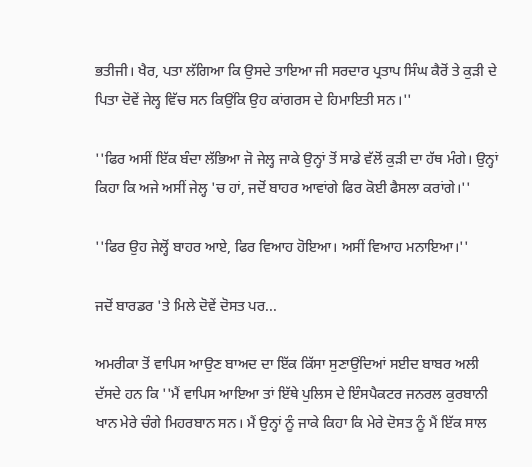ਭਤੀਜੀ। ਖੈਰ, ਪਤਾ ਲੱਗਿਆ ਕਿ ਉਸਦੇ ਤਾਇਆ ਜੀ ਸਰਦਾਰ ਪ੍ਰਤਾਪ ਸਿੰਘ ਕੈਰੋਂ ਤੇ ਕੁੜੀ ਦੇ ਪਿਤਾ ਦੋਵੇਂ ਜੇਲ੍ਹ ਵਿੱਚ ਸਨ ਕਿਉਂਕਿ ਉਹ ਕਾਂਗਰਸ ਦੇ ਹਿਮਾਇਤੀ ਸਨ।''

''ਫਿਰ ਅਸੀਂ ਇੱਕ ਬੰਦਾ ਲੱਭਿਆ ਜੋ ਜੇਲ੍ਹ ਜਾਕੇ ਉਨ੍ਹਾਂ ਤੋਂ ਸਾਡੇ ਵੱਲੋਂ ਕੁੜੀ ਦਾ ਹੱਥ ਮੰਗੇ। ਉਨ੍ਹਾਂ ਕਿਹਾ ਕਿ ਅਜੇ ਅਸੀਂ ਜੇਲ੍ਹ 'ਚ ਹਾਂ, ਜਦੋਂ ਬਾਹਰ ਆਵਾਂਗੇ ਫਿਰ ਕੋਈ ਫੈਸਲਾ ਕਰਾਂਗੇ।''

''ਫਿਰ ਉਹ ਜੇਲ੍ਹੋਂ ਬਾਹਰ ਆਏ, ਫਿਰ ਵਿਆਹ ਹੋਇਆ। ਅਸੀਂ ਵਿਆਹ ਮਨਾਇਆ।''

ਜਦੋਂ ਬਾਰਡਰ 'ਤੇ ਮਿਲੇ ਦੋਵੇਂ ਦੋਸਤ ਪਰ...

ਅਮਰੀਕਾ ਤੋਂ ਵਾਪਿਸ ਆਉਣ ਬਾਅਦ ਦਾ ਇੱਕ ਕਿੱਸਾ ਸੁਣਾਉਂਦਿਆਂ ਸਈਦ ਬਾਬਰ ਅਲੀ ਦੱਸਦੇ ਹਨ ਕਿ ''ਮੈਂ ਵਾਪਿਸ ਆਇਆ ਤਾਂ ਇੱਥੇ ਪੁਲਿਸ ਦੇ ਇੰਸਪੈਕਟਰ ਜਨਰਲ ਕੁਰਬਾਨੀ ਖਾਨ ਮੇਰੇ ਚੰਗੇ ਮਿਹਰਬਾਨ ਸਨ। ਮੈਂ ਉਨ੍ਹਾਂ ਨੂੰ ਜਾਕੇ ਕਿਹਾ ਕਿ ਮੇਰੇ ਦੋਸਤ ਨੂੰ ਮੈਂ ਇੱਕ ਸਾਲ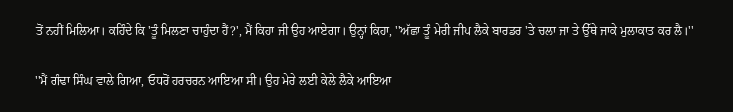ਤੋਂ ਨਹੀਂ ਮਿਲਿਆ। ਕਹਿੰਦੇ ਕਿ 'ਤੂੰ ਮਿਲਣਾ ਚਾਹੁੰਦਾ ਹੈਂ?', ਮੈਂ ਕਿਹਾ ਜੀ ਉਹ ਆਏਗਾ। ਉਨ੍ਹਾਂ ਕਿਹਾ, ''ਅੱਛਾ ਤੂੰ ਮੇਰੀ ਜੀਪ ਲੈਕੇ ਬਾਰਡਰ 'ਤੇ ਚਲਾ ਜਾ ਤੇ ਉੱਥੇ ਜਾਕੇ ਮੁਲਾਕਾਤ ਕਰ ਲੈ।''

''ਮੈਂ ਗੰਢਾ ਸਿੰਘ ਵਾਲੇ ਗਿਆ, ਓਧਰੋਂ ਹਰਚਰਨ ਆਇਆ ਸੀ। ਉਹ ਮੇਰੇ ਲਈ ਕੇਲੇ ਲੈਕੇ ਆਇਆ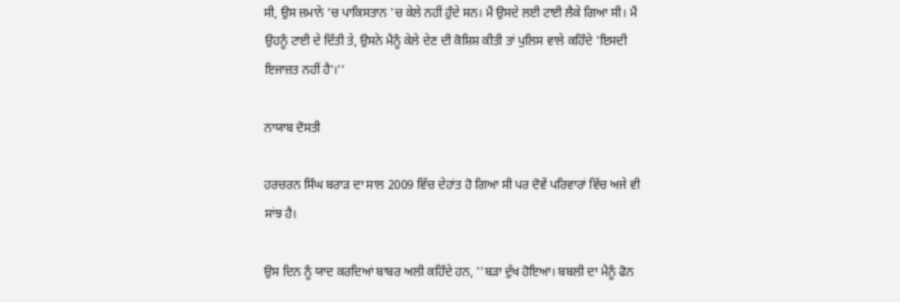ਸੀ, ਉਸ ਜ਼ਮਾਨੇ 'ਚ ਪਾਕਿਸਤਾਨ 'ਚ ਕੇਲੇ ਨਹੀਂ ਹੁੰਦੇ ਸਨ। ਮੈਂ ਉਸਦੇ ਲਈ ਟਾਈ ਲੈਕੇ ਗਿਆ ਸੀ। ਮੈਂ ਉਹਨੂੰ ਟਾਈ ਦੇ ਦਿੱਤੀ ਤੇ, ਉਸਨੇ ਮੈਨੂੰ ਕੇਲੇ ਦੇਣ ਦੀ ਕੋਸ਼ਿਸ਼ ਕੀਤੀ ਤਾਂ ਪੁਲਿਸ ਵਾਲੇ ਕਹਿੰਦੇ 'ਇਸਦੀ ਇਜਾਜ਼ਤ ਨਹੀਂ ਹੈ'।''

ਨਾਯਾਬ ਦੋਸਤੀ

ਹਰਚਰਨ ਸਿੰਘ ਬਰਾੜ ਦਾ ਸਾਲ 2009 ਵਿੱਚ ਦੇਹਾਂਤ ਹੋ ਗਿਆ ਸੀ ਪਰ ਦੋਵੇਂ ਪਰਿਵਾਰਾਂ ਵਿੱਚ ਅਜੇ ਵੀ ਸਾਂਝ ਹੈ।

ਉਸ ਦਿਨ ਨੂੰ ਯਾਦ ਕਰਦਿਆਂ ਬਾਬਰ ਅਲੀ ਕਹਿੰਦੇ ਹਨ, ''ਬੜਾ ਦੁੱਖ ਹੋਇਆ। ਬਬਲੀ ਦਾ ਮੈਨੂੰ ਫੋਨ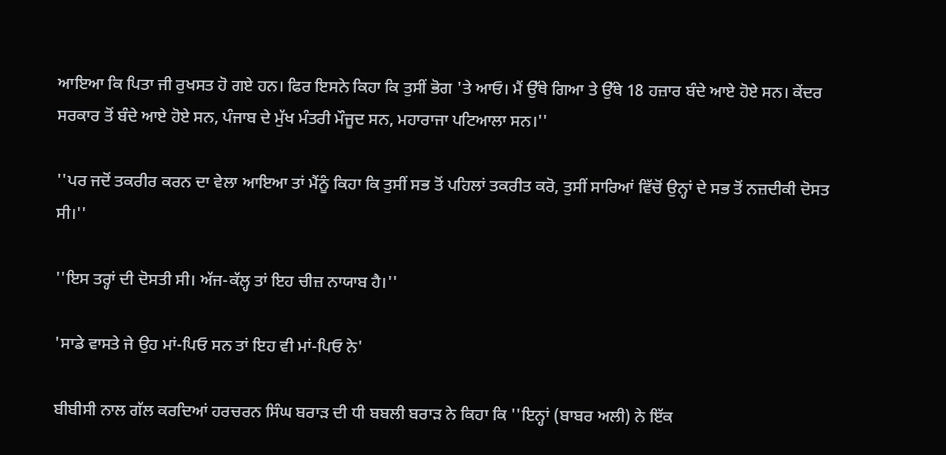ਆਇਆ ਕਿ ਪਿਤਾ ਜੀ ਰੁਖਸਤ ਹੋ ਗਏ ਹਨ। ਫਿਰ ਇਸਨੇ ਕਿਹਾ ਕਿ ਤੁਸੀਂ ਭੋਗ 'ਤੇ ਆਓ। ਮੈਂ ਉੱਥੇ ਗਿਆ ਤੇ ਉੱਥੇ 18 ਹਜ਼ਾਰ ਬੰਦੇ ਆਏ ਹੋਏ ਸਨ। ਕੇਂਦਰ ਸਰਕਾਰ ਤੋਂ ਬੰਦੇ ਆਏ ਹੋਏ ਸਨ, ਪੰਜਾਬ ਦੇ ਮੁੱਖ ਮੰਤਰੀ ਮੌਜੂਦ ਸਨ, ਮਹਾਰਾਜਾ ਪਟਿਆਲਾ ਸਨ।''

''ਪਰ ਜਦੋਂ ਤਕਰੀਰ ਕਰਨ ਦਾ ਵੇਲਾ ਆਇਆ ਤਾਂ ਮੈਂਨੂੰ ਕਿਹਾ ਕਿ ਤੁਸੀਂ ਸਭ ਤੋਂ ਪਹਿਲਾਂ ਤਕਰੀਤ ਕਰੋ, ਤੁਸੀਂ ਸਾਰਿਆਂ ਵਿੱਚੋਂ ਉਨ੍ਹਾਂ ਦੇ ਸਭ ਤੋਂ ਨਜ਼ਦੀਕੀ ਦੋਸਤ ਸੀ।''

''ਇਸ ਤਰ੍ਹਾਂ ਦੀ ਦੋਸਤੀ ਸੀ। ਅੱਜ-ਕੱਲ੍ਹ ਤਾਂ ਇਹ ਚੀਜ਼ ਨਾਯਾਬ ਹੈ।''

'ਸਾਡੇ ਵਾਸਤੇ ਜੇ ਉਹ ਮਾਂ-ਪਿਓ ਸਨ ਤਾਂ ਇਹ ਵੀ ਮਾਂ-ਪਿਓ ਨੇ'

ਬੀਬੀਸੀ ਨਾਲ ਗੱਲ ਕਰਦਿਆਂ ਹਰਚਰਨ ਸਿੰਘ ਬਰਾੜ ਦੀ ਧੀ ਬਬਲੀ ਬਰਾੜ ਨੇ ਕਿਹਾ ਕਿ ''ਇਨ੍ਹਾਂ (ਬਾਬਰ ਅਲੀ) ਨੇ ਇੱਕ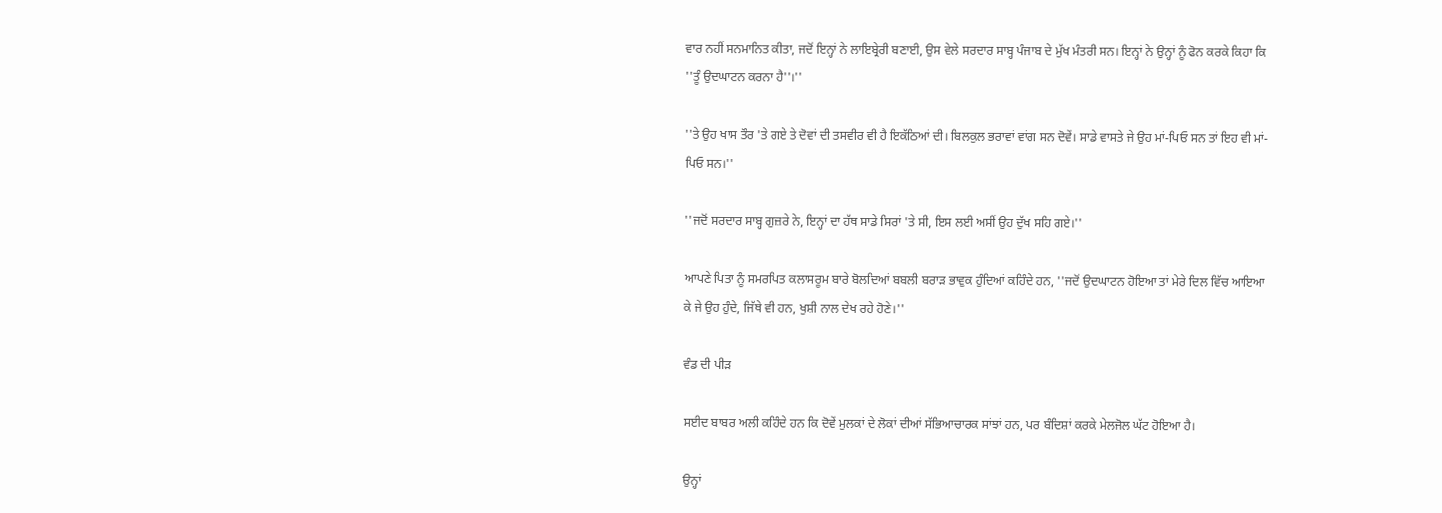ਵਾਰ ਨਹੀਂ ਸਨਮਾਨਿਤ ਕੀਤਾ, ਜਦੋਂ ਇਨ੍ਹਾਂ ਨੇ ਲਾਇਬ੍ਰੇਰੀ ਬਣਾਈ, ਉਸ ਵੇਲੇ ਸਰਦਾਰ ਸਾਬ੍ਹ ਪੰਜਾਬ ਦੇ ਮੁੱਖ ਮੰਤਰੀ ਸਨ। ਇਨ੍ਹਾਂ ਨੇ ਉਨ੍ਹਾਂ ਨੂੰ ਫੋਨ ਕਰਕੇ ਕਿਹਾ ਕਿ ''ਤੂੰ ਉਦਘਾਟਨ ਕਰਨਾ ਹੈ''।''

''ਤੇ ਉਹ ਖਾਸ ਤੌਰ 'ਤੇ ਗਏ ਤੇ ਦੋਵਾਂ ਦੀ ਤਸਵੀਰ ਵੀ ਹੈ ਇਕੱਠਿਆਂ ਦੀ। ਬਿਲਕੁਲ ਭਰਾਵਾਂ ਵਾਂਗ ਸਨ ਦੋਵੇਂ। ਸਾਡੇ ਵਾਸਤੇ ਜੇ ਉਹ ਮਾਂ-ਪਿਓ ਸਨ ਤਾਂ ਇਹ ਵੀ ਮਾਂ-ਪਿਓ ਸਨ।''

''ਜਦੋਂ ਸਰਦਾਰ ਸਾਬ੍ਹ ਗੁਜ਼ਰੇ ਨੇ, ਇਨ੍ਹਾਂ ਦਾ ਹੱਥ ਸਾਡੇ ਸਿਰਾਂ 'ਤੇ ਸੀ, ਇਸ ਲਈ ਅਸੀਂ ਉਹ ਦੁੱਖ ਸਹਿ ਗਏ।''

ਆਪਣੇ ਪਿਤਾ ਨੂੰ ਸਮਰਪਿਤ ਕਲਾਸਰੂਮ ਬਾਰੇ ਬੋਲਦਿਆਂ ਬਬਲੀ ਬਰਾੜ ਭਾਵੁਕ ਹੁੰਦਿਆਂ ਕਹਿੰਦੇ ਹਨ, ''ਜਦੋਂ ਉਦਘਾਟਨ ਹੋਇਆ ਤਾਂ ਮੇਰੇ ਦਿਲ ਵਿੱਚ ਆਇਆ ਕੇ ਜੇ ਉਹ ਹੁੰਦੇ, ਜਿੱਥੇ ਵੀ ਹਨ, ਖੁਸ਼ੀ ਨਾਲ ਦੇਖ ਰਹੇ ਹੋਣੇ।''

ਵੰਡ ਦੀ ਪੀੜ

ਸਈਦ ਬਾਬਰ ਅਲੀ ਕਹਿੰਦੇ ਹਨ ਕਿ ਦੋਵੇਂ ਮੁਲਕਾਂ ਦੇ ਲੋਕਾਂ ਦੀਆਂ ਸੱਭਿਆਚਾਰਕ ਸਾਂਝਾਂ ਹਨ, ਪਰ ਬੰਦਿਸ਼ਾਂ ਕਰਕੇ ਮੇਲਜੋਲ ਘੱਟ ਹੋਇਆ ਹੈ।

ਉਨ੍ਹਾਂ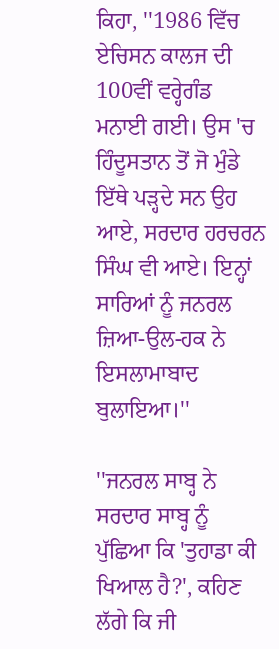ਕਿਹਾ, ''1986 ਵਿੱਚ ਏਚਿਸਨ ਕਾਲਜ ਦੀ 100ਵੀਂ ਵਰ੍ਹੇਗੰਡ ਮਨਾਈ ਗਈ। ਉਸ 'ਚ ਹਿੰਦੂਸਤਾਨ ਤੋਂ ਜੋ ਮੁੰਡੇ ਇੱਥੇ ਪੜ੍ਹਦੇ ਸਨ ਉਹ ਆਏ, ਸਰਦਾਰ ਹਰਚਰਨ ਸਿੰਘ ਵੀ ਆਏ। ਇਨ੍ਹਾਂ ਸਾਰਿਆਂ ਨੂੰ ਜਨਰਲ ਜ਼ਿਆ-ਉਲ-ਹਕ ਨੇ ਇਸਲਾਮਾਬਾਦ ਬੁਲਾਇਆ।''

''ਜਨਰਲ ਸਾਬ੍ਹ ਨੇ ਸਰਦਾਰ ਸਾਬ੍ਹ ਨੂੰ ਪੁੱਛਿਆ ਕਿ 'ਤੁਹਾਡਾ ਕੀ ਖਿਆਲ ਹੈ?', ਕਹਿਣ ਲੱਗੇ ਕਿ ਜੀ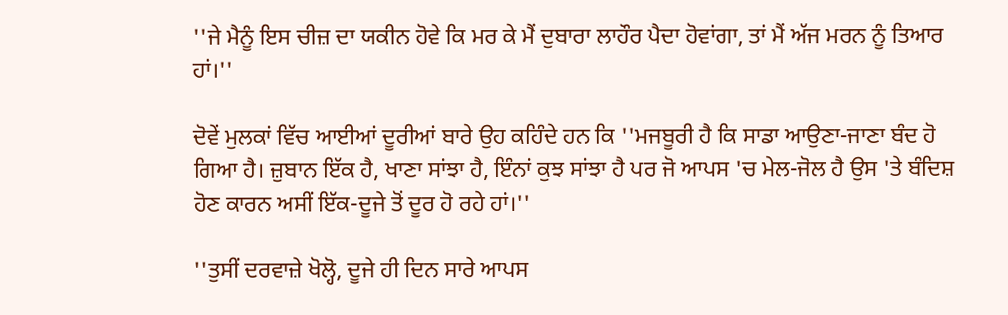''ਜੇ ਮੈਨੂੰ ਇਸ ਚੀਜ਼ ਦਾ ਯਕੀਨ ਹੋਵੇ ਕਿ ਮਰ ਕੇ ਮੈਂ ਦੁਬਾਰਾ ਲਾਹੌਰ ਪੈਦਾ ਹੋਵਾਂਗਾ, ਤਾਂ ਮੈਂ ਅੱਜ ਮਰਨ ਨੂੰ ਤਿਆਰ ਹਾਂ।''

ਦੋਵੇਂ ਮੁਲਕਾਂ ਵਿੱਚ ਆਈਆਂ ਦੂਰੀਆਂ ਬਾਰੇ ਉਹ ਕਹਿੰਦੇ ਹਨ ਕਿ ''ਮਜਬੂਰੀ ਹੈ ਕਿ ਸਾਡਾ ਆਉਣਾ-ਜਾਣਾ ਬੰਦ ਹੋ ਗਿਆ ਹੈ। ਜ਼ੁਬਾਨ ਇੱਕ ਹੈ, ਖਾਣਾ ਸਾਂਝਾ ਹੈ, ਇੰਨਾਂ ਕੁਝ ਸਾਂਝਾ ਹੈ ਪਰ ਜੋ ਆਪਸ 'ਚ ਮੇਲ-ਜੋਲ ਹੈ ਉਸ 'ਤੇ ਬੰਦਿਸ਼ ਹੋਣ ਕਾਰਨ ਅਸੀਂ ਇੱਕ-ਦੂਜੇ ਤੋਂ ਦੂਰ ਹੋ ਰਹੇ ਹਾਂ।''

''ਤੁਸੀਂ ਦਰਵਾਜ਼ੇ ਖੋਲ੍ਹੋ, ਦੂਜੇ ਹੀ ਦਿਨ ਸਾਰੇ ਆਪਸ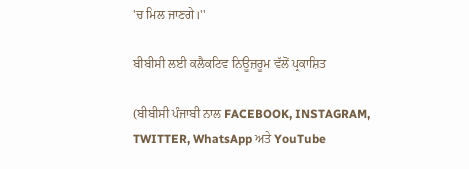'ਚ ਮਿਲ ਜਾਣਗੇ।''

ਬੀਬੀਸੀ ਲਈ ਕਲੈਕਟਿਵ ਨਿਊਜ਼ਰੂਮ ਵੱਲੋਂ ਪ੍ਰਕਾਸ਼ਿਤ

(ਬੀਬੀਸੀ ਪੰਜਾਬੀ ਨਾਲ FACEBOOK, INSTAGRAM, TWITTER, WhatsApp ਅਤੇ YouTube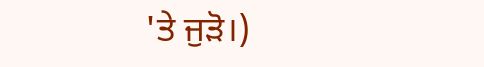'ਤੇ ਜੁੜੋ।)